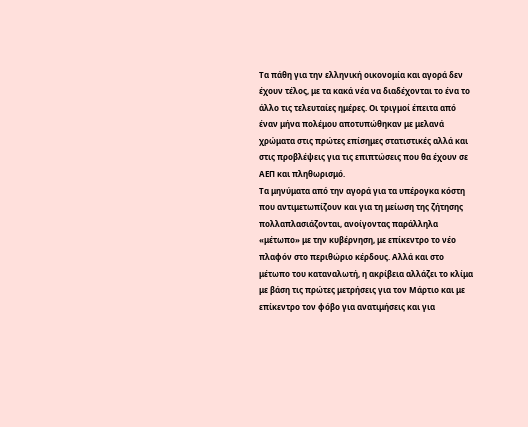Τα πάθη για την ελληνική οικονομία και αγορά δεν έχουν τέλος, με τα κακά νέα να διαδέχονται το ένα το άλλο τις τελευταίες ημέρες. Οι τριγμοί έπειτα από έναν μήνα πολέμου αποτυπώθηκαν με μελανά χρώματα στις πρώτες επίσημες στατιστικές αλλά και στις προβλέψεις για τις επιπτώσεις που θα έχουν σε ΑΕΠ και πληθωρισμό.
Τα μηνύματα από την αγορά για τα υπέρογκα κόστη που αντιμετωπίζουν και για τη μείωση της ζήτησης πολλαπλασιάζονται, ανοίγοντας παράλληλα «μέτωπο» με την κυβέρνηση, με επίκεντρο το νέο πλαφόν στο περιθώριο κέρδους. Αλλά και στο μέτωπο του καταναλωτή, η ακρίβεια αλλάζει το κλίμα με βάση τις πρώτες μετρήσεις για τον Μάρτιο και με επίκεντρο τον φόβο για ανατιμήσεις και για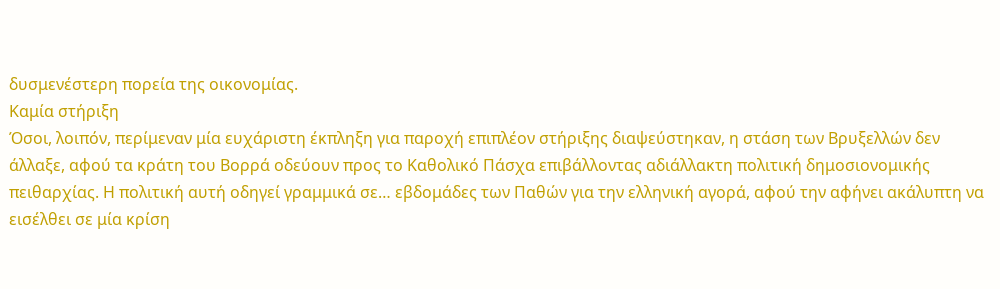δυσμενέστερη πορεία της οικονομίας.
Καμία στήριξη
Όσοι, λοιπόν, περίμεναν μία ευχάριστη έκπληξη για παροχή επιπλέον στήριξης διαψεύστηκαν, η στάση των Βρυξελλών δεν άλλαξε, αφού τα κράτη του Βορρά οδεύουν προς το Καθολικό Πάσχα επιβάλλοντας αδιάλλακτη πολιτική δημοσιονομικής πειθαρχίας. Η πολιτική αυτή οδηγεί γραμμικά σε… εβδομάδες των Παθών για την ελληνική αγορά, αφού την αφήνει ακάλυπτη να εισέλθει σε μία κρίση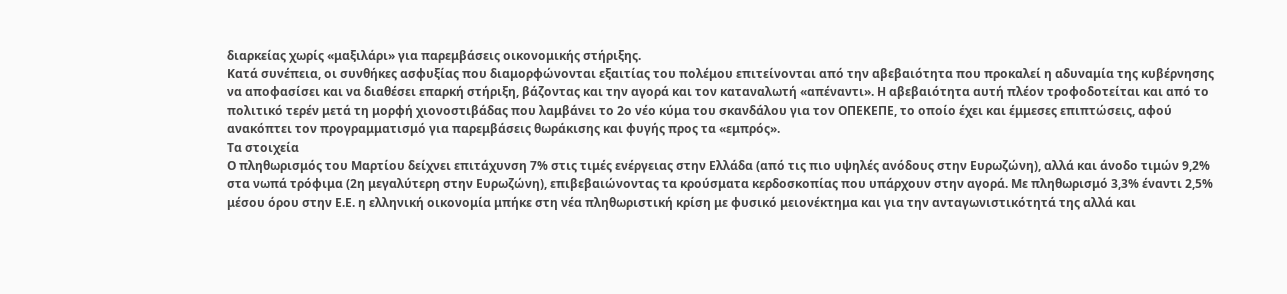διαρκείας χωρίς «μαξιλάρι» για παρεμβάσεις οικονομικής στήριξης.
Κατά συνέπεια, οι συνθήκες ασφυξίας που διαμορφώνονται εξαιτίας του πολέμου επιτείνονται από την αβεβαιότητα που προκαλεί η αδυναμία της κυβέρνησης να αποφασίσει και να διαθέσει επαρκή στήριξη, βάζοντας και την αγορά και τον καταναλωτή «απέναντι». Η αβεβαιότητα αυτή πλέον τροφοδοτείται και από το πολιτικό τερέν μετά τη μορφή χιονοστιβάδας που λαμβάνει το 2ο νέο κύμα του σκανδάλου για τον ΟΠΕΚΕΠΕ, το οποίο έχει και έμμεσες επιπτώσεις, αφού ανακόπτει τον προγραμματισμό για παρεμβάσεις θωράκισης και φυγής προς τα «εμπρός».
Τα στοιχεία
Ο πληθωρισμός του Μαρτίου δείχνει επιτάχυνση 7% στις τιμές ενέργειας στην Ελλάδα (από τις πιο υψηλές ανόδους στην Ευρωζώνη), αλλά και άνοδο τιμών 9,2% στα νωπά τρόφιμα (2η μεγαλύτερη στην Ευρωζώνη), επιβεβαιώνοντας τα κρούσματα κερδοσκοπίας που υπάρχουν στην αγορά. Με πληθωρισμό 3,3% έναντι 2,5% μέσου όρου στην Ε.Ε. η ελληνική οικονομία μπήκε στη νέα πληθωριστική κρίση με φυσικό μειονέκτημα και για την ανταγωνιστικότητά της αλλά και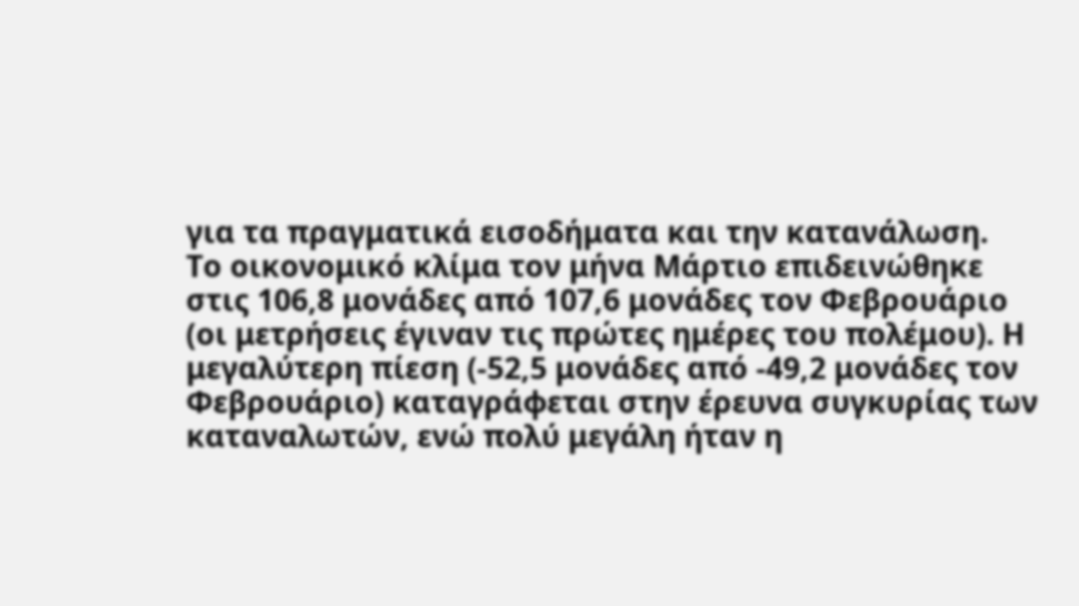για τα πραγματικά εισοδήματα και την κατανάλωση.
Το οικονομικό κλίμα τον μήνα Μάρτιο επιδεινώθηκε στις 106,8 μονάδες από 107,6 μονάδες τον Φεβρουάριο (οι μετρήσεις έγιναν τις πρώτες ημέρες του πολέμου). Η μεγαλύτερη πίεση (-52,5 μονάδες από -49,2 μονάδες τον Φεβρουάριο) καταγράφεται στην έρευνα συγκυρίας των καταναλωτών, ενώ πολύ μεγάλη ήταν η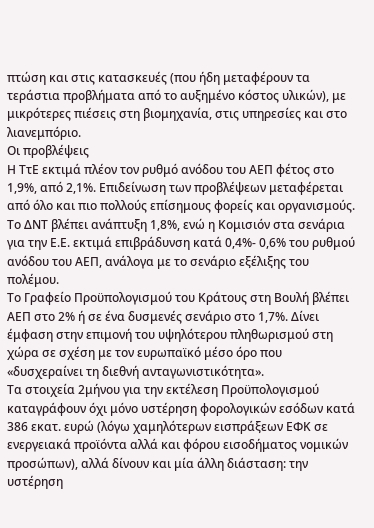πτώση και στις κατασκευές (που ήδη μεταφέρουν τα τεράστια προβλήματα από το αυξημένο κόστος υλικών), με μικρότερες πιέσεις στη βιομηχανία, στις υπηρεσίες και στο λιανεμπόριο.
Οι προβλέψεις
Η ΤτΕ εκτιμά πλέον τον ρυθμό ανόδου του ΑΕΠ φέτος στο 1,9%, από 2,1%. Επιδείνωση των προβλέψεων μεταφέρεται από όλο και πιο πολλούς επίσημους φορείς και οργανισμούς. Το ΔΝΤ βλέπει ανάπτυξη 1,8%, ενώ η Κομισιόν στα σενάρια για την Ε.Ε. εκτιμά επιβράδυνση κατά 0,4%- 0,6% του ρυθμού ανόδου του ΑΕΠ, ανάλογα με το σενάριο εξέλιξης του πολέμου.
Το Γραφείο Προϋπολογισμού του Κράτους στη Βουλή βλέπει ΑΕΠ στο 2% ή σε ένα δυσμενές σενάριο στο 1,7%. Δίνει έμφαση στην επιμονή του υψηλότερου πληθωρισμού στη χώρα σε σχέση με τον ευρωπαϊκό μέσο όρο που «δυσχεραίνει τη διεθνή ανταγωνιστικότητα».
Τα στοιχεία 2μήνου για την εκτέλεση Προϋπολογισμού καταγράφουν όχι μόνο υστέρηση φορολογικών εσόδων κατά 386 εκατ. ευρώ (λόγω χαμηλότερων εισπράξεων ΕΦΚ σε ενεργειακά προϊόντα αλλά και φόρου εισοδήματος νομικών προσώπων), αλλά δίνουν και μία άλλη διάσταση: την υστέρηση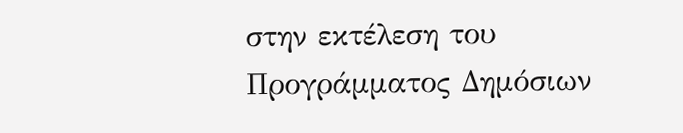στην εκτέλεση του Προγράμματος Δημόσιων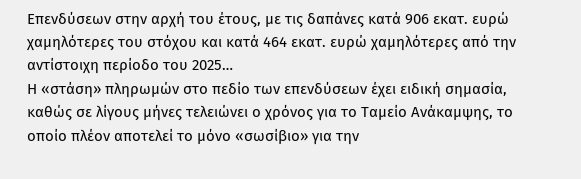Επενδύσεων στην αρχή του έτους, με τις δαπάνες κατά 906 εκατ. ευρώ χαμηλότερες του στόχου και κατά 464 εκατ. ευρώ χαμηλότερες από την αντίστοιχη περίοδο του 2025…
Η «στάση» πληρωμών στο πεδίο των επενδύσεων έχει ειδική σημασία, καθώς σε λίγους μήνες τελειώνει ο χρόνος για το Ταμείο Ανάκαμψης, το οποίο πλέον αποτελεί το μόνο «σωσίβιο» για την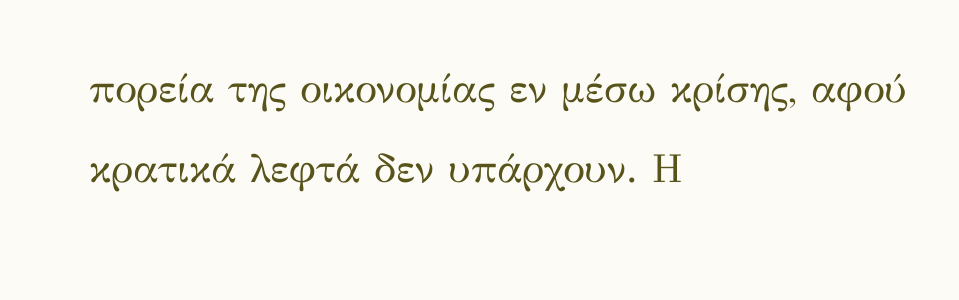πορεία της οικονομίας εν μέσω κρίσης, αφού κρατικά λεφτά δεν υπάρχουν. Η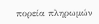πορεία πληρωμών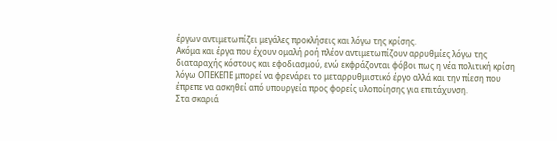έργων αντιμετωπίζει μεγάλες προκλήσεις και λόγω της κρίσης.
Ακόμα και έργα που έχουν ομαλή ροή πλέον αντιμετωπίζουν αρρυθμίες λόγω της διαταραχής κόστους και εφοδιασμού, ενώ εκφράζονται φόβοι πως η νέα πολιτική κρίση λόγω ΟΠΕΚΕΠΕ μπορεί να φρενάρει το μεταρρυθμιστικό έργο αλλά και την πίεση που έπρεπε να ασκηθεί από υπουργεία προς φορείς υλοποίησης για επιτάχυνση.
Στα σκαριά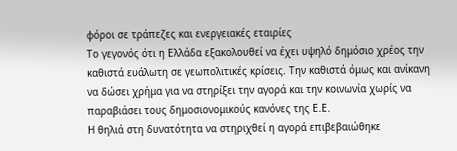φόροι σε τράπεζες και ενεργειακές εταιρίες
Το γεγονός ότι η Ελλάδα εξακολουθεί να έχει υψηλό δημόσιο χρέος την καθιστά ευάλωτη σε γεωπολιτικές κρίσεις. Την καθιστά όμως και ανίκανη να δώσει χρήμα για να στηρίξει την αγορά και την κοινωνία χωρίς να παραβιάσει τους δημοσιονομικούς κανόνες της Ε.Ε.
Η θηλιά στη δυνατότητα να στηριχθεί η αγορά επιβεβαιώθηκε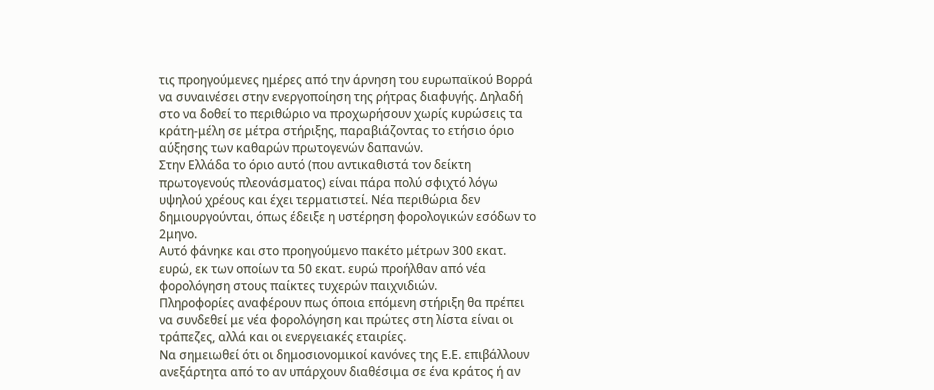τις προηγούμενες ημέρες από την άρνηση του ευρωπαϊκού Βορρά να συναινέσει στην ενεργοποίηση της ρήτρας διαφυγής. Δηλαδή στο να δοθεί το περιθώριο να προχωρήσουν χωρίς κυρώσεις τα κράτη-μέλη σε μέτρα στήριξης, παραβιάζοντας το ετήσιο όριο αύξησης των καθαρών πρωτογενών δαπανών.
Στην Ελλάδα το όριο αυτό (που αντικαθιστά τον δείκτη πρωτογενούς πλεονάσματος) είναι πάρα πολύ σφιχτό λόγω υψηλού χρέους και έχει τερματιστεί. Νέα περιθώρια δεν δημιουργούνται, όπως έδειξε η υστέρηση φορολογικών εσόδων το 2μηνο.
Αυτό φάνηκε και στο προηγούμενο πακέτο μέτρων 300 εκατ. ευρώ, εκ των οποίων τα 50 εκατ. ευρώ προήλθαν από νέα φορολόγηση στους παίκτες τυχερών παιχνιδιών.
Πληροφορίες αναφέρουν πως όποια επόμενη στήριξη θα πρέπει να συνδεθεί με νέα φορολόγηση και πρώτες στη λίστα είναι οι τράπεζες, αλλά και οι ενεργειακές εταιρίες.
Να σημειωθεί ότι οι δημοσιονομικοί κανόνες της Ε.Ε. επιβάλλουν ανεξάρτητα από το αν υπάρχουν διαθέσιμα σε ένα κράτος ή αν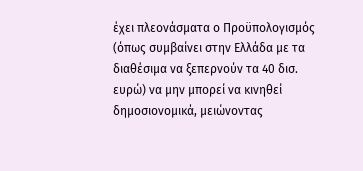έχει πλεονάσματα ο Προϋπολογισμός (όπως συμβαίνει στην Ελλάδα με τα διαθέσιμα να ξεπερνούν τα 40 δισ. ευρώ) να μην μπορεί να κινηθεί δημοσιονομικά, μειώνοντας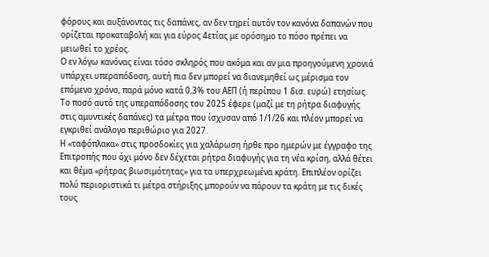φόρους και αυξάνοντας τις δαπάνες, αν δεν τηρεί αυτόν τον κανόνα δαπανών που ορίζεται προκαταβολή και για εύρος 4ετίας με ορόσημο το πόσο πρέπει να μειωθεί το χρέος.
Ο εν λόγω κανόνας είναι τόσο σκληρός που ακόμα και αν μια προηγούμενη χρονιά υπάρχει υπεραπόδοση, αυτή πια δεν μπορεί να διανεμηθεί ως μέρισμα τον επόμενο χρόνο, παρά μόνο κατά 0,3% του ΑΕΠ (ή περίπου 1 δισ. ευρώ) ετησίως. Το ποσό αυτό της υπεραπόδοσης του 2025 έφερε (μαζί με τη ρήτρα διαφυγής στις αμυντικές δαπάνες) τα μέτρα που ίσχυσαν από 1/1/26 και πλέον μπορεί να εγκριθεί ανάλογο περιθώριο για 2027.
Η «ταφόπλακα» στις προσδοκίες για χαλάρωση ήρθε προ ημερών με έγγραφο της Επιτροπής που όχι μόνο δεν δέχεται ρήτρα διαφυγής για τη νέα κρίση, αλλά θέτει και θέμα «ρήτρας βιωσιμότητας» για τα υπερχρεωμένα κράτη. Επιπλέον ορίζει πολύ περιοριστικά τι μέτρα στήριξης μπορούν να πάρουν τα κράτη με τις δικές τους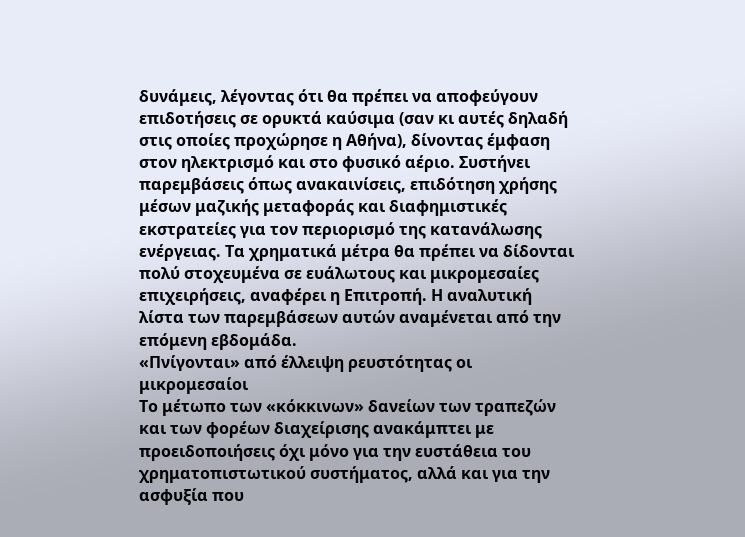δυνάμεις, λέγοντας ότι θα πρέπει να αποφεύγουν επιδοτήσεις σε ορυκτά καύσιμα (σαν κι αυτές δηλαδή στις οποίες προχώρησε η Αθήνα), δίνοντας έμφαση στον ηλεκτρισμό και στο φυσικό αέριο. Συστήνει παρεμβάσεις όπως ανακαινίσεις, επιδότηση χρήσης μέσων μαζικής μεταφοράς και διαφημιστικές εκστρατείες για τον περιορισμό της κατανάλωσης ενέργειας. Τα χρηματικά μέτρα θα πρέπει να δίδονται πολύ στοχευμένα σε ευάλωτους και μικρομεσαίες επιχειρήσεις, αναφέρει η Επιτροπή. Η αναλυτική λίστα των παρεμβάσεων αυτών αναμένεται από την επόμενη εβδομάδα.
«Πνίγονται» από έλλειψη ρευστότητας οι μικρομεσαίοι
Το μέτωπο των «κόκκινων» δανείων των τραπεζών και των φορέων διαχείρισης ανακάμπτει με προειδοποιήσεις όχι μόνο για την ευστάθεια του χρηματοπιστωτικού συστήματος, αλλά και για την ασφυξία που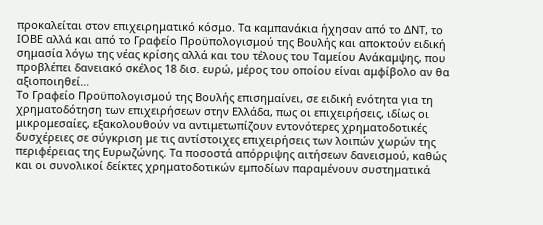προκαλείται στον επιχειρηματικό κόσμο. Τα καμπανάκια ήχησαν από το ΔΝΤ, το ΙΟΒΕ αλλά και από το Γραφείο Προϋπολογισμού της Βουλής και αποκτούν ειδική σημασία λόγω της νέας κρίσης αλλά και του τέλους του Ταμείου Ανάκαμψης, που προβλέπει δανειακό σκέλος 18 δισ. ευρώ, μέρος του οποίου είναι αμφίβολο αν θα αξιοποιηθεί…
Το Γραφείο Προϋπολογισμού της Βουλής επισημαίνει, σε ειδική ενότητα για τη χρηματοδότηση των επιχειρήσεων στην Ελλάδα, πως οι επιχειρήσεις, ιδίως οι μικρομεσαίες, εξακολουθούν να αντιμετωπίζουν εντονότερες χρηματοδοτικές δυσχέρειες σε σύγκριση με τις αντίστοιχες επιχειρήσεις των λοιπών χωρών της περιφέρειας της Ευρωζώνης. Τα ποσοστά απόρριψης αιτήσεων δανεισμού, καθώς και οι συνολικοί δείκτες χρηματοδοτικών εμποδίων παραμένουν συστηματικά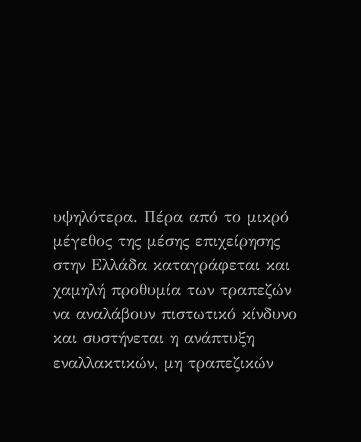υψηλότερα. Πέρα από το μικρό μέγεθος της μέσης επιχείρησης στην Ελλάδα καταγράφεται και χαμηλή προθυμία των τραπεζών να αναλάβουν πιστωτικό κίνδυνο και συστήνεται η ανάπτυξη εναλλακτικών, μη τραπεζικών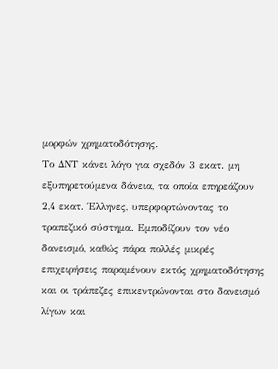μορφών χρηματοδότησης.
Το ΔΝΤ κάνει λόγο για σχεδόν 3 εκατ. μη εξυπηρετούμενα δάνεια, τα οποία επηρεάζουν 2,4 εκατ. Έλληνες, υπερφορτώνοντας το τραπεζικό σύστημα. Εμποδίζουν τον νέο δανεισμό, καθώς πάρα πολλές μικρές επιχειρήσεις παραμένουν εκτός χρηματοδότησης και οι τράπεζες επικεντρώνονται στο δανεισμό λίγων και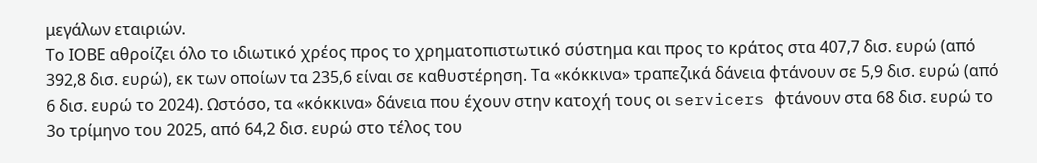μεγάλων εταιριών.
Το ΙΟΒΕ αθροίζει όλο το ιδιωτικό χρέος προς το χρηματοπιστωτικό σύστημα και προς το κράτος στα 407,7 δισ. ευρώ (από 392,8 δισ. ευρώ), εκ των οποίων τα 235,6 είναι σε καθυστέρηση. Τα «κόκκινα» τραπεζικά δάνεια φτάνουν σε 5,9 δισ. ευρώ (από 6 δισ. ευρώ το 2024). Ωστόσο, τα «κόκκινα» δάνεια που έχουν στην κατοχή τους οι servicers φτάνουν στα 68 δισ. ευρώ το 3ο τρίμηνο του 2025, από 64,2 δισ. ευρώ στο τέλος του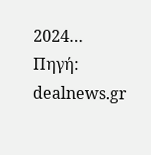2024…
Πηγή: dealnews.gr